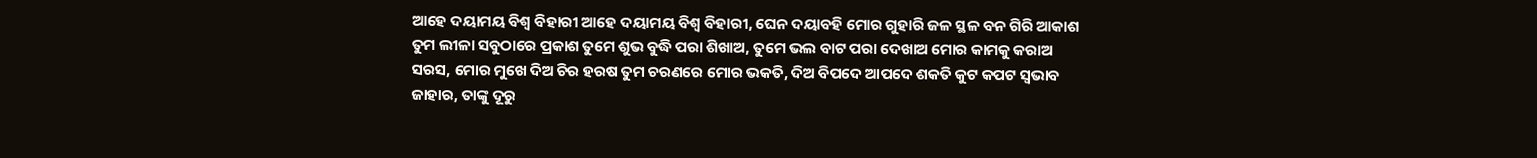ଆହେ ଦୟାମୟ ବିଶ୍ୱ ବିହାରୀ ଆହେ ଦୟାମୟ ବିଶ୍ୱ ବିହାରୀ, ଘେନ ଦୟାବହି ମୋର ଗୁହାରି ଜଳ ସ୍ଥଳ ବନ ଗିରି ଆକାଶ ତୁମ ଲୀଳା ସବୁଠାରେ ପ୍ରକାଶ ତୁମେ ଶୁଭ ବୁଦ୍ଧି ପରା ଶିଖାଅ, ତୁମେ ଭଲ ବାଟ ପରା ଦେଖାଅ ମୋର କାମକୁ କରାଅ ସରସ, ମୋର ମୁଖେ ଦିଅ ଚିର ହରଷ ତୁମ ଚରଣରେ ମୋର ଭକତି, ଦିଅ ବିପଦେ ଆପଦେ ଶକତି କୁଟ କପଟ ସ୍ଵଭାବ ଜାହାର, ତାଙ୍କୁ ଦୂରୁ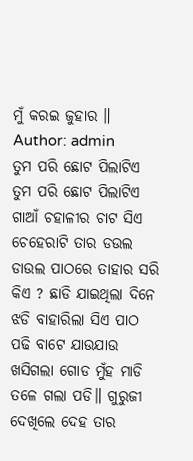ମୁଁ କରଇ ଜୁହାର ॥
Author: admin
ତୁମ ପରି ଛୋଟ ପିଲାଟିଏ ତୁମ ପରି ଛୋଟ ପିଲାଟିଏ ଗାଆଁ ଚହାଳୀର ଚାଟ ସିଏ ଚେହେରାଟି ତାର ଡଉଲ ଡାଉଲ ପାଠରେ ତାହାର ସରି କିଏ ? ଛାଡି ଯାଇଥିଲା ଦିନେ ଝଡି ବାହାରିଲା ସିଏ ପାଠ ପଢି ବାଟେ ଯାଉଯାଉ ଖସିଗଲା ଗୋଡ ମୁଁହ ମାଡି ତଳେ ଗଲା ପଡି॥ ଗୁରୁଜୀ ଦେଖିଲେ ଦେହ ତାର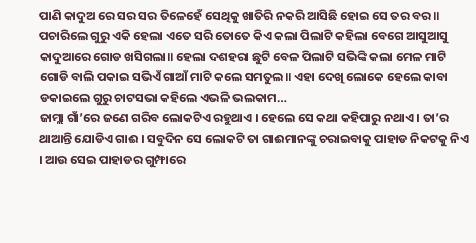ପାଣି କାଦୁଅ ରେ ସର ସର ତିଳେହେଁ ସେଥିକୁ ଖାତିରି ନକରି ଆସିଛି ହୋଇ ସେ ତର ବର॥ ପଚାରିଲେ ଗୁରୁ ଏକି ହେଲା ଏତେ ସରି ତୋତେ କିଏ କଲା ପିଲାଟି କହିଲା ବେଗେ ଆସୁଆସୁ କାଦୁଆରେ ଗୋଡ ଖସିଗଲା॥ ହେଲା ଦଶହରା ଛୁଟି ବେଳ ପିଲାଟି ସଭିଙ୍କି କଲା ମେଳ ମାଟି ଗୋଡି ବାଲି ପକାଇ ସଭିଏଁ ଗାଆଁ ମାଟି କଲେ ସମତୁଲ॥ ଏହା ଦେଖି ଲୋକେ ହେଲେ କାବା ଡକାଇଲେ ଗୁରୁ ଚାଟସଭା କହିଲେ ଏଭଳି ଭଲକାମ…
ଜାମ୍ଲା ଗାଁ’ରେ ଜଣେ ଗରିବ ଲୋକଟିଏ ରହୁଥାଏ । ହେଲେ ସେ କଥା କହିପାରୁ ନଥାଏ । ତା’ର ଥାଆନ୍ତି ଯୋଡିଏ ଗାଈ । ସବୁଦିନ ସେ ଲୋକଟି ତା ଗାଈମାନଙ୍କୁ ଚରାଇବାକୁ ପାହାଡ ନିକଟକୁ ନିଏ । ଆଉ ସେଇ ପାହାଡର ଗୁମ୍ଫାରେ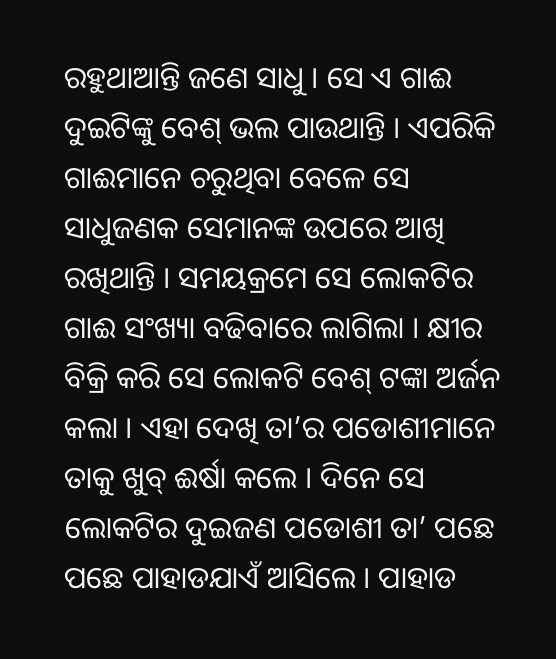ରହୁଥାଆନ୍ତି ଜଣେ ସାଧୁ । ସେ ଏ ଗାଈ ଦୁଇଟିଙ୍କୁ ବେଶ୍ ଭଲ ପାଉଥାନ୍ତି । ଏପରିକି ଗାଈମାନେ ଚରୁଥିବା ବେଳେ ସେ ସାଧୁଜଣକ ସେମାନଙ୍କ ଉପରେ ଆଖି ରଖିଥାନ୍ତି । ସମୟକ୍ରମେ ସେ ଲୋକଟିର ଗାଈ ସଂଖ୍ୟା ବଢିବାରେ ଲାଗିଲା । କ୍ଷୀର ବିକ୍ରି କରି ସେ ଲୋକଟି ବେଶ୍ ଟଙ୍କା ଅର୍ଜନ କଲା । ଏହା ଦେଖି ତା’ର ପଡୋଶୀମାନେ ତାକୁ ଖୁବ୍ ଈର୍ଷା କଲେ । ଦିନେ ସେ ଲୋକଟିର ଦୁଇଜଣ ପଡୋଶୀ ତା’ ପଛେ ପଛେ ପାହାଡଯାଏଁ ଆସିଲେ । ପାହାଡ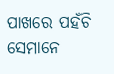ପାଖରେ ପହଁଚି ସେମାନେ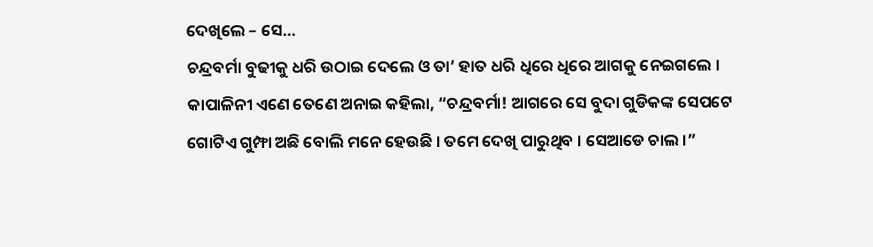ଦେଖିଲେ – ସେ…
ଚନ୍ଦ୍ରବର୍ମା ବୁଢୀକୁ ଧରି ଉଠାଇ ଦେଲେ ଓ ତା’ ହାତ ଧରି ଧିରେ ଧିରେ ଆଗକୁ ନେଇଗଲେ । କାପାଳିନୀ ଏଣେ ତେଣେ ଅନାଇ କହିଲା, “ଚନ୍ଦ୍ରବର୍ମା! ଆଗରେ ସେ ବୁଦା ଗୁଡିକଙ୍କ ସେପଟେ ଗୋଟିଏ ଗୁମ୍ଫା ଅଛି ବୋଲି ମନେ ହେଉଛି । ତମେ ଦେଖି ପାରୁଥିବ । ସେଆଡେ ଚାଲ ।”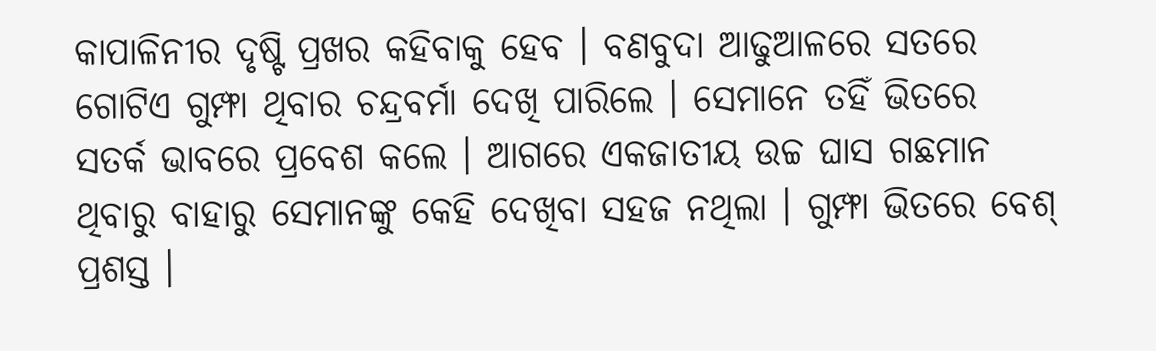କାପାଳିନୀର ଦୃଷ୍ଟି ପ୍ରଖର କହିବାକୁ ହେବ । ବଣବୁଦା ଆଢୁଆଳରେ ସତରେ ଗୋଟିଏ ଗୁମ୍ଫା ଥିବାର ଚନ୍ଦ୍ରବର୍ମା ଦେଖି ପାରିଲେ । ସେମାନେ ତହିଁ ଭିତରେ ସତର୍କ ଭାବରେ ପ୍ରବେଶ କଲେ । ଆଗରେ ଏକଜାତୀୟ ଉଚ୍ଚ ଘାସ ଗଛମାନ ଥିବାରୁ ବାହାରୁ ସେମାନଙ୍କୁ କେହି ଦେଖିବା ସହଜ ନଥିଲା । ଗୁମ୍ଫା ଭିତରେ ବେଶ୍ ପ୍ରଶସ୍ତ ।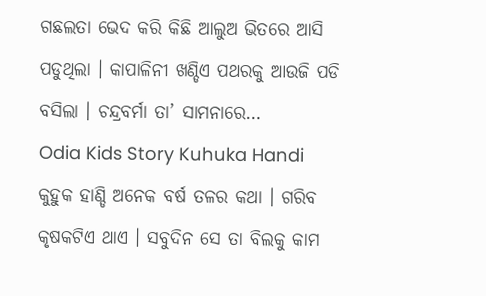ଗଛଲତା ଭେଦ କରି କିଛି ଆଲୁଅ ଭିତରେ ଆସି ପଡୁଥିଲା । କାପାଳିନୀ ଖଣ୍ଡିଏ ପଥରକୁ ଆଉଜି ପଡି ବସିଲା । ଚନ୍ଦ୍ରବର୍ମା ତା’ ସାମନାରେ…
Odia Kids Story Kuhuka Handi କୁହୁକ ହାଣ୍ଡି ଅନେକ ବର୍ଷ ତଳର କଥା । ଗରିବ କୃଷକଟିଏ ଥାଏ । ସବୁଦିନ ସେ ତା ବିଲକୁ କାମ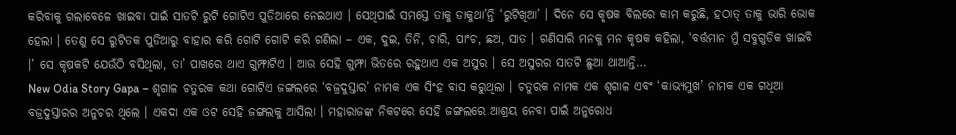କରିବାକୁ ଗଲାବେଳେ ଖାଇବା ପାଇଁ ସାତଟି ରୁଟି ଗୋଟିଏ ପୁଡିଆରେ ନେଇଥାଏ । ସେଥିପାଇଁ ସମସ୍ତେ ତାକୁ ଡାକୁଥା’ନ୍ତି ‘ରୁଟିଖିଆ’ । ଦିନେ ସେ କୃଷକ ବିଲରେ କାମ କରୁଛି, ହଠାତ୍ ତାକୁ ଭାରି ଭୋକ ହେଲା । ତେଣୁ ସେ ରୁଟିତକ ପୁଡିଆରୁ ବାହାର କରି ଗୋଟି ଗୋଟି କରି ଗଣିଲା – ଏକ, ଦୁଇ, ତିନି, ଚାରି, ପାଂଚ, ଛଅ, ସାତ । ଗଣିସାରି ମନକୁ ମନ କୃଷକ କହିଲା, ‘ବର୍ତ୍ତମାନ ମୁଁ ସବୁଗୁଡିକ ଖାଇବି ।’ ସେ କୃଷକଟି ଯେଉଁଠି ବସିଥିଲା, ତା’ ପାଖରେ ଥାଏ ଗୁମ୍ଫାଟିଏ । ଆଉ ସେହି ଗୁମ୍ଫା ଭିତରେ ରହୁଥାଏ ଏକ ଅସୁର । ସେ ଅସୁରର ସାତଟି ଛୁଆ ଥାଆନ୍ତି…
New Odia Story Gapa – ଶୃଗାଳ ଚତୁରକ କଥା ଗୋଟିଏ ଜଙ୍ଗଲରେ ‘ବଜ୍ରଦୁସ୍ତାର’ ନାମକ ଏକ ସିଂହ ବାସ କରୁଥିଲା । ଚତୁରକ ନାମକ ଏକ ଶୃଗାଳ ଏବଂ ‘କାଭ୍ୟମୁଖ’ ନାମକ ଏକ ଗଧିଆ ବଜ୍ରଦୁସ୍ତାରର ଅନୁଚର ଥିଲେ । ଏକଦା ଏକ ଓଟ ସେହି ଜଙ୍ଗଲକୁ ଆସିଲା । ମହାରାଜଙ୍କ ନିକଟରେ ସେହି ଜଙ୍ଗଲରେ ଆଶ୍ରୟ ନେବା ପାଇଁ ଅନୁରୋଧ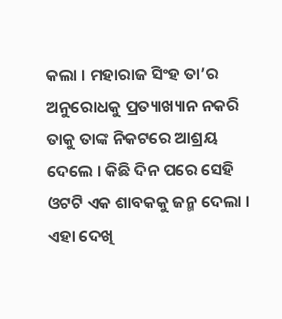କଲା । ମହାରାଜ ସିଂହ ତା’ର ଅନୁରୋଧକୁ ପ୍ରତ୍ୟାଖ୍ୟାନ ନକରି ତାକୁ ତାଙ୍କ ନିକଟରେ ଆଶ୍ରୟ ଦେଲେ । କିଛି ଦିନ ପରେ ସେହି ଓଟଟି ଏକ ଶାବକକୁ ଜନ୍ମ ଦେଲା । ଏହା ଦେଖି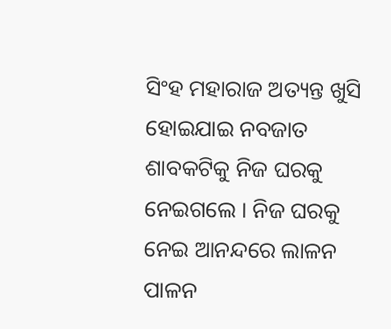ସିଂହ ମହାରାଜ ଅତ୍ୟନ୍ତ ଖୁସି ହୋଇଯାଇ ନବଜାତ ଶାବକଟିକୁ ନିଜ ଘରକୁ ନେଇଗଲେ । ନିଜ ଘରକୁ ନେଇ ଆନନ୍ଦରେ ଲାଳନ ପାଳନ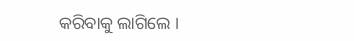କରିବାକୁ ଲାଗିଲେ ।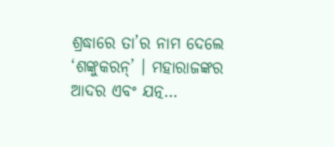ଶ୍ରଦ୍ଧାରେ ତା’ର ନାମ ଦେଲେ ‘ଶଙ୍କୁକରନ୍’ । ମହାରାଜଙ୍କର ଆଦର ଏବଂ ଯତ୍ନ…